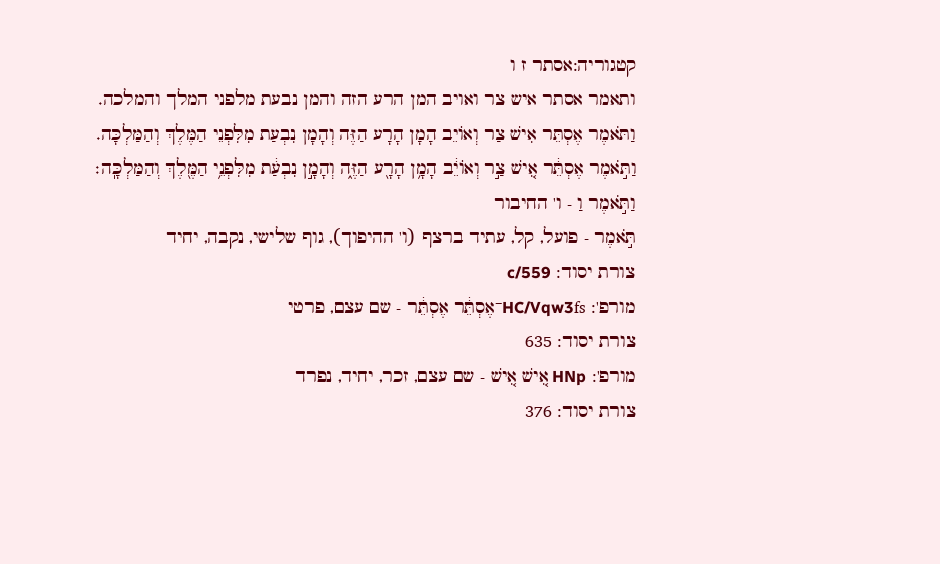קטגוריה:אסתר ז ו
ותאמר אסתר איש צר ואויב המן הרע הזה והמן נבעת מלפני המלך והמלכה.
וַתֹּאמֶר אֶסְתֵּר אִישׁ צַר וְאוֹיֵב הָמָן הָרָע הַזֶּה וְהָמָן נִבְעַת מִלִּפְנֵי הַמֶּלֶךְ וְהַמַּלְכָּה.
וַתֹּ֣אמֶר אֶסְתֵּ֔ר אִ֚ישׁ צַ֣ר וְאוֹיֵ֔ב הָמָ֥ן הָרָ֖ע הַזֶּ֑ה וְהָמָ֣ן נִבְעַ֔ת מִלִּפְנֵ֥י הַמֶּ֖לֶךְ וְהַמַּלְכָּֽה׃
וַתֹּ֣אמֶר וַ - ו' החיבור
תֹּ֣אמֶר - פועל, קל, עתיד ברצף (ו' ההיפוך), גוף שלישי, נקבה, יחיד
צורת יסוד: c/559
מורפ': HC/Vqw3fs־אֶסְתֵּ֔ר אֶסְתֵּ֔ר - שם עצם, פרטי
צורת יסוד: 635
מורפ': HNp אִ֚ישׁ אִ֚ישׁ - שם עצם, זכר, יחיד, נפרד
צורת יסוד: 376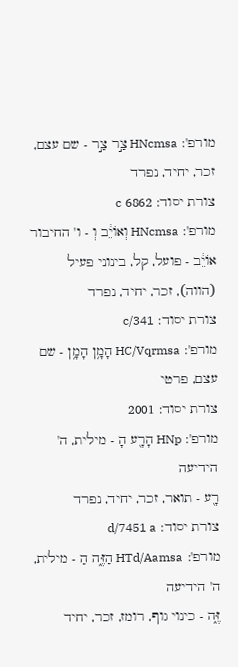מורפ': HNcmsa צַ֣ר צַ֣ר - שם עצם, זכר, יחיד, נפרד
צורת יסוד: 6862 c
מורפ': HNcmsa וְאוֹיֵ֔ב וְ - ו' החיבור
אוֹיֵ֔ב - פועל, קל, בינוני פעיל (הווה), זכר, יחיד, נפרד
צורת יסוד: c/341
מורפ': HC/Vqrmsa הָמָ֥ן הָמָ֥ן - שם עצם, פרטי
צורת יסוד: 2001
מורפ': HNp הָרָ֖ע הָ - מילית, ה' הידיעה
רָ֖ע - תואר, זכר, יחיד, נפרד
צורת יסוד: d/7451 a
מורפ': HTd/Aamsa הַזֶּ֑ה הַ - מילית, ה' הידיעה
זֶּ֑ה - כינוי גוף, רומז, זכר, יחיד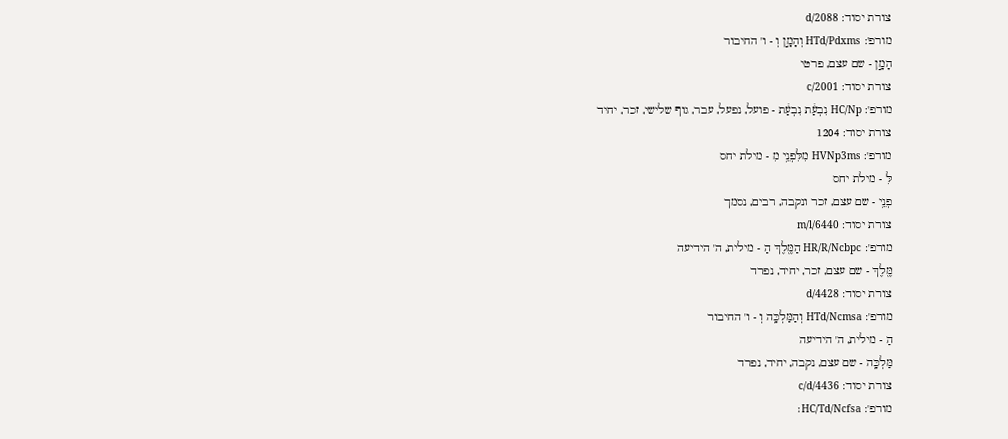צורת יסוד: d/2088
מורפ': HTd/Pdxms וְהָמָ֣ן וְ - ו' החיבור
הָמָ֣ן - שם עצם, פרטי
צורת יסוד: c/2001
מורפ': HC/Np נִבְעַ֔ת נִבְעַ֔ת - פועל, נפעל, עבר, גוף שלישי, זכר, יחיד
צורת יסוד: 1204
מורפ': HVNp3ms מִלִּפְנֵ֥י מִ - מילת יחס
לִּ - מילת יחס
פְנֵ֥י - שם עצם, זכר ונקבה, רבים, נסמך
צורת יסוד: m/l/6440
מורפ': HR/R/Ncbpc הַמֶּ֖לֶךְ הַ - מילית, ה' הידיעה
מֶּ֖לֶךְ - שם עצם, זכר, יחיד, נפרד
צורת יסוד: d/4428
מורפ': HTd/Ncmsa וְהַמַּלְכָּֽה וְ - ו' החיבור
הַ - מילית, ה' הידיעה
מַּלְכָּֽה - שם עצם, נקבה, יחיד, נפרד
צורת יסוד: c/d/4436
מורפ': HC/Td/Ncfsa׃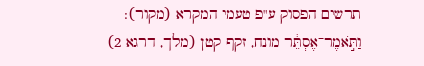תרשים הפסוק ע"פ טעמי המקרא (מקור):
וַתֹּ֣אמֶר־אֶסְתֵּ֔ר מונח, זקף קטן (מלך, דרגא 2)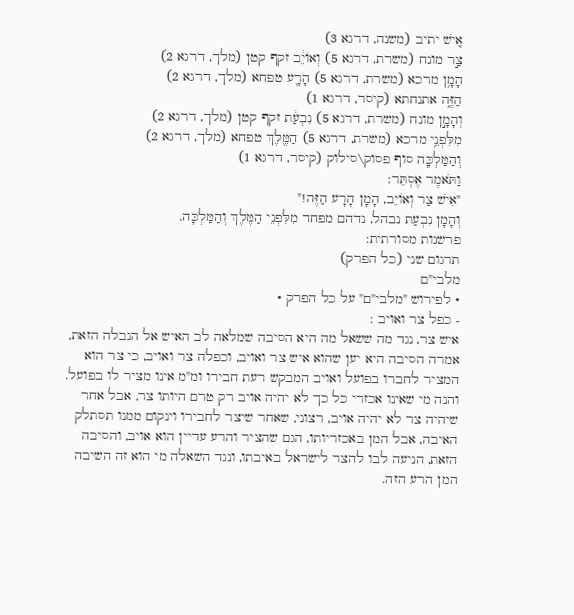אִ֚ישׁ יתיב (משנה, דרגא 3)
צַ֣ר מונח (משרת, דרגא 5) וְאוֹיֵ֔ב זקף קטן (מלך, דרגא 2)
הָמָ֥ן מרכא (משרת, דרגא 5) הָרָ֖ע טפחא (מלך, דרגא 2)
הַזֶּ֑ה אתנחתא (קיסר, דרגא 1)
וְהָמָ֣ן מונח (משרת, דרגא 5) נִבְעַ֔ת זקף קטן (מלך, דרגא 2)
מִלִּפְנֵ֥י מרכא (משרת, דרגא 5) הַמֶּ֖לֶךְ טפחא (מלך, דרגא 2)
וְהַמַּלְכָּֽה סוף פסוק\סילוק (קיסר, דרגא 1)
וַתֹּאמֶר אֶסְתֵּר:
"אִישׁ צַר וְאוֹיֵב, הָמָן הָרָע הַזֶּה!"
וְהָמָן נִבְעַת נבהל, נדהם מפחד מִלִּפְנֵי הַמֶּלֶךְ וְהַמַּלְכָּה.
פרשנות מסורתית:
תרגום שני (כל הפרק)
מלבי"ם
• לפירוש "מלבי"ם" על כל הפרק •
- כפל צר ואויב :
איש צר, נגד מה ששאל מה היא הסיבה שמלאה לב האיש אל הנבלה הזאת, אמרה הסיבה היא יען שהוא איש צר ואויב, וכפלה צר ואויב, כי צר הוא המציר לחברו בפועל ואויב המבקש רעת חבירו ומ"מ אינו מציר לו בפועל. והנה מי שאינו אכזרי כל כך לא יהיה אויב רק טרם היותו צר, אבל אחר שיהיה צר לא יהיה אויב, רצוני, שאחר שיצר לחבירו וינקום ממנו תסתלק האיבה, אבל המן באכזריותו, הגם שהציר והרע עדיין הוא אויב, והסיבה הזאת, הניעה לבו להצר לישראל באיבתו, ונגד השאלה מי הוא זה השיבה המן הרע הזה.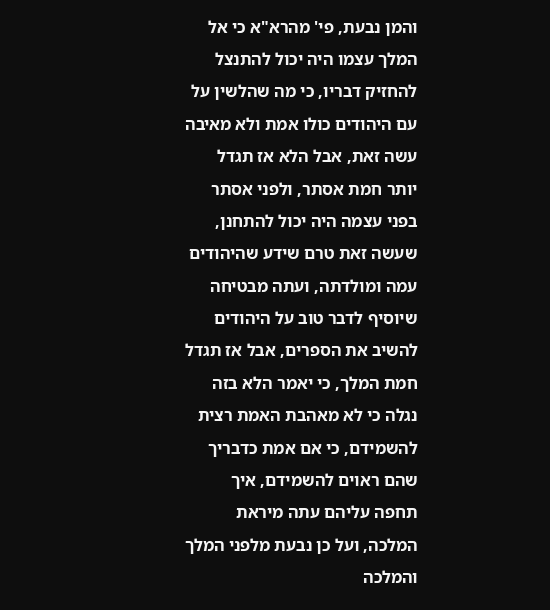והמן נבעת, פי' מהרא"א כי אל המלך עצמו היה יכול להתנצל להחזיק דבריו, כי מה שהלשין על עם היהודים כולו אמת ולא מאיבה עשה זאת, אבל הלא אז תגדל יותר חמת אסתר, ולפני אסתר בפני עצמה היה יכול להתחנן, שעשה זאת טרם שידע שהיהודים עמה ומולדתה, ועתה מבטיחה שיוסיף לדבר טוב על היהודים להשיב את הספרים, אבל אז תגדל חמת המלך, כי יאמר הלא בזה נגלה כי לא מאהבת האמת רצית להשמידם, כי אם אמת כדבריך שהם ראוים להשמידם, איך תחפה עליהם עתה מיראת המלכה, ועל כן נבעת מלפני המלך והמלכה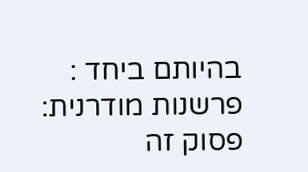בהיותם ביחד :
פרשנות מודרנית:
פסוק זה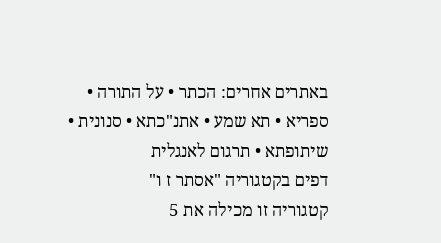באתרים אחרים: הכתר • על התורה • ספריא • תא שמע • אתנ"כתא • סנונית • שיתופתא • תרגום לאנגלית
דפים בקטגוריה "אסתר ז ו"
קטגוריה זו מכילה את 5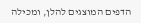הדפים המוצגים להלן, ומכילה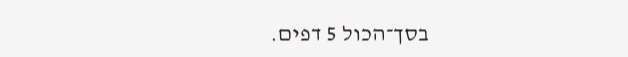בסך־הכול 5 דפים.